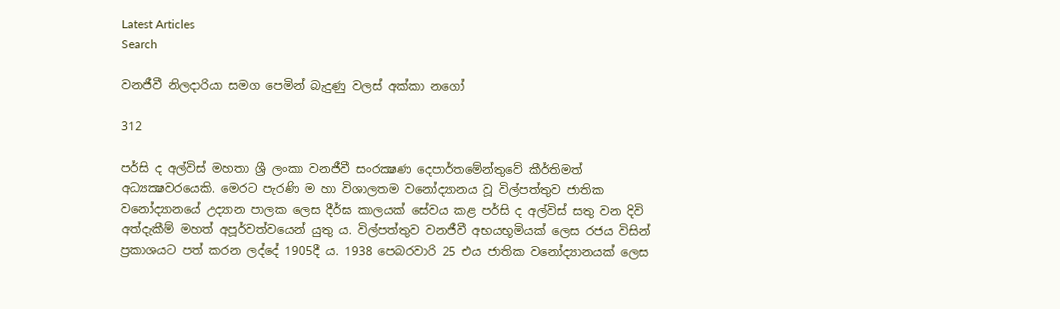Latest Articles
Search

වනජීවී නිලදාරියා සමග පෙමින් බැදුණු වලස් අක්කා නගෝ

312

පර්සි ද අල්විස් මහතා ශ්‍රී ලංකා වනජීවී සංරක්‍ෂණ දෙපාර්තමේන්තුවේ කීර්තිමත් අධ්‍යක්‍ෂවරයෙකි. මෙරට පැරණි ම හා විශාලතම වනෝද්‍යානය වූ විල්පත්තුව ජාතික වනෝද්‍යානයේ උද්‍යාන පාලක ලෙස දීර්ඝ කාලයක් සේවය කළ පර්සි ද අල්විස් සතු වන දිවි අත්දැකීම් මහත් අපූර්වත්වයෙන් යුතු ය. විල්පත්තුව වනජීවී අභයභූමියක් ලෙස රජය විසින් ප්‍රකාශයට පත් කරන ලද්දේ 1905දී ය. 1938 පෙබරවාරි 25 එය ජාතික වනෝද්‍යානයක් ලෙස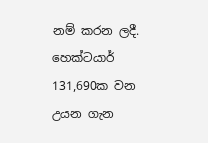නම් කරන ලදී. හෙක්ටයාර් 131,690ක වන උයන ගැන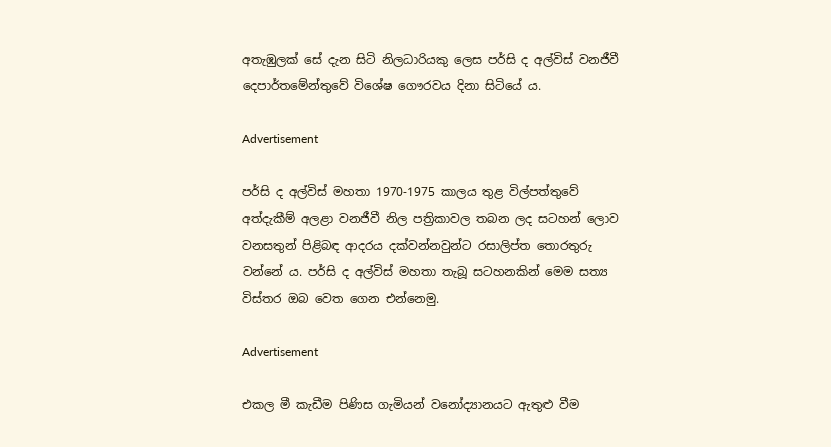අතැඹුලක් සේ දැන සිටි නිලධාරියකු ලෙස පර්සි ද අල්විස් වනජීවී දෙපාර්තමේන්තුවේ විශේෂ ගෞරවය දිනා සිටියේ ය.

Advertisement

පර්සි ද අල්විස් මහතා 1970-1975 කාලය තුළ විල්පත්තුවේ අත්දැකීම් අලළා වනජීවී නිල පත්‍රිකාවල තබන ලද සටහන් ලොව වනසතුන් පිළිබඳ ආදරය දක්වන්නවුන්ට රසාලිප්ත තොරතුරු වන්නේ ය. පර්සි ද අල්විස් මහතා තැබූ සටහනකින් මෙම සත්‍ය විස්තර ඔබ වෙත ගෙන එන්නෙමු.

Advertisement

එකල මී කැඩීම පිණිස ගැමියන් වනෝද්‍යානයට ඇතුළු වීම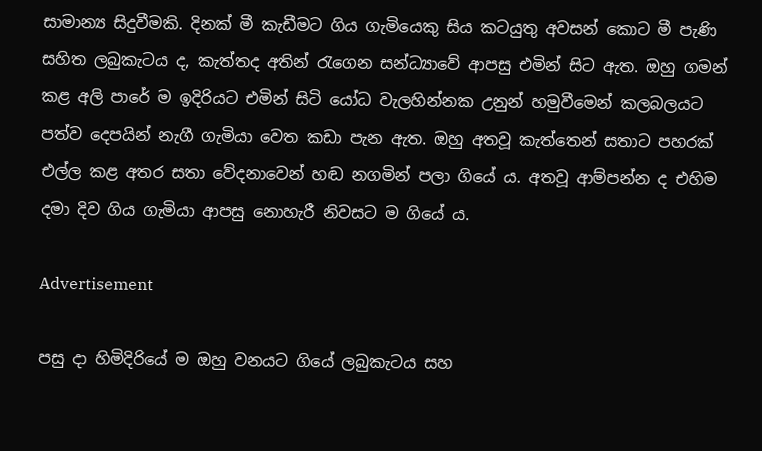සාමාන්‍ය සිදුවීමකි. දිනක් මී කැඩීමට ගිය ගැමියෙකු සිය කටයුතු අවසන් කොට මී පැණි සහිත ලබුකැටය ද, කැත්තද අතින් රැගෙන සන්ධ්‍යාවේ ආපසු එමින් සිට ඇත. ඔහු ගමන් කළ අලි පාරේ ම ඉදිරියට එමින් සිටි යෝධ වැලහින්නක උනුන් හමුවීමෙන් කලබලයට පත්ව දෙපයින් නැගී ගැමියා වෙත කඩා පැන ඇත. ඔහු අතවූ කැත්තෙන් සතාට පහරක් එල්ල කළ අතර සතා වේදනාවෙන් හඬ නගමින් පලා ගියේ ය. අතවූ ආම්පන්න ද එහිම දමා දිව ගිය ගැමියා ආපසු නොහැරී නිවසට ම ගියේ ය.

Advertisement

පසු දා හිමිදිරියේ ම ඔහු වනයට ගියේ ලබුකැටය සහ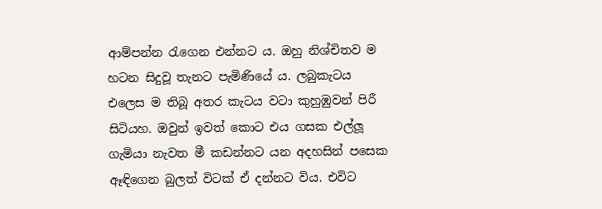ආම්පන්න රැගෙන එන්නට ය. ඔහු නිශ්චිතව ම හටන සිදුවූ තැනට පැමිණියේ ය. ලබුකැටය එලෙස ම තිබූ අතර කැටය වටා කුහුඹුවන් පිරී සිටියහ. ඔවුන් ඉවත් කොට එය ගසක එල්ලූ ගැමියා නැවත මී කඩන්නට යන අදහසින් පසෙක ඈඳිගෙන බුලත් විටක් ඒ දන්නට විය. එවිට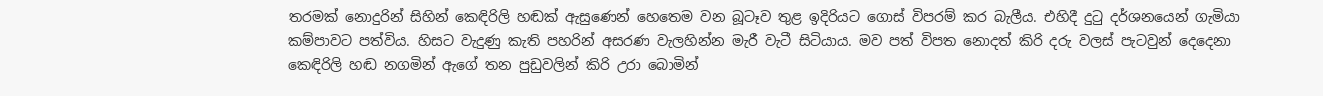තරමක් නොදුරින් සිහින් කෙඳිරිලි හඬක් ඇසුණෙන් හෙතෙම වන බූටෑව තුළ ඉදිරියට ගොස් විපරම් කර බැලීය. එහිදී දුටු දර්ශනයෙන් ගැමියා කම්පාවට පත්විය. හිසට වැදුණු කැති පහරින් අසරණ වැලහින්න මැරී වැටී සිටියාය. මව පත් විපත නොදත් කිරි දරු වලස් පැටවුන් දෙදෙනා කෙඳිරිලි හඬ නගමින් ඇගේ තන පුඩුවලින් කිරි උරා බොමින්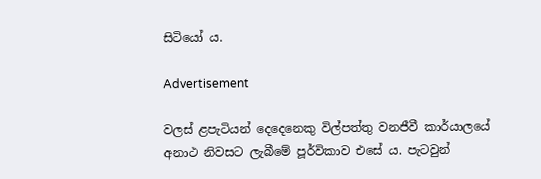සිටියෝ ය.

Advertisement

වලස් ළපැටියන් දෙදෙනෙකු විල්පත්තු වනජීවී කාර්යාලයේ අනාථ නිවසට ලැබීමේ පූර්විකාව එසේ ය. පැටවුන්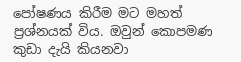පෝෂණය කිරීම මට මහත් ප්‍රශ්නයක් විය. ඔවුන් කොපමණ කුඩා දැයි කියනවා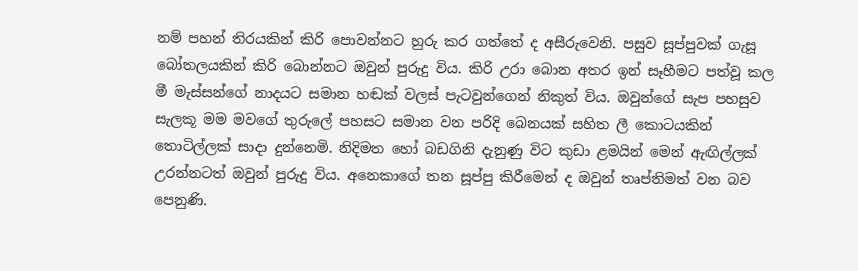නම් පහන් තිරයකින් කිරි පොවන්නට හුරු කර ගත්තේ ද අසීරුවෙනි. පසුව සූප්පුවක් ගැසූ බෝතලයකින් කිරි බොන්නට ඔවුන් පුරුදු විය. කිරි උරා බොන අතර ඉන් සෑහීමට පත්වූ කල මී මැස්සන්ගේ නාදයට සමාන හඬක් වලස් පැටවුන්ගෙන් නිකුත් විය. ඔවුන්ගේ සැප පහසුව සැලකූ මම මවගේ තුරුලේ පහසට සමාන වන පරිදි බෙනයක් සහිත ලී කොටයකින් තොටිල්ලක් සාදා දුන්නෙමි. නිදිමත හෝ බඩගිනි දැනුණු විට කුඩා ළමයින් මෙන් ඇඟිල්ලක් උරන්නටත් ඔවුන් පුරුදු විය. අනෙකාගේ තන සූප්පු කිරීමෙන් ද ඔවුන් තෘප්තිමත් වන බව පෙනුණි.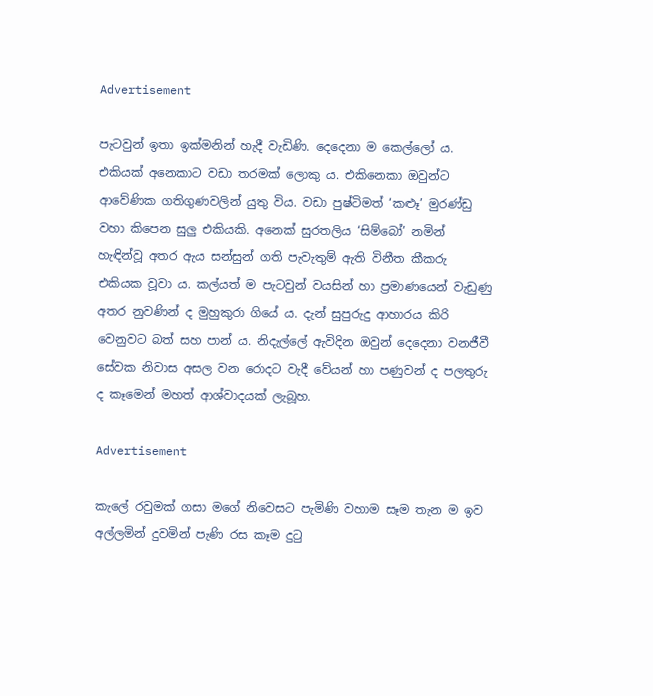Advertisement

පැටවුන් ඉතා ඉක්මනින් හැදී වැඩිණි. දෙදෙනා ම කෙල්ලෝ ය. එකියක් අනෙකාට වඩා තරමක් ලොකු ය. එකිනෙකා ඔවුන්ට ආවේණික ගතිගුණවලින් යුතු විය. වඩා පුෂ්ටිමත් ‘කළූ’ මුරණ්ඩු වහා කිපෙන සුලු එකියකි. අනෙක් සුරතලිය ‘සිම්බෝ’ නමින් හැඳින්වූ අතර ඇය සන්සුන් ගති පැවැතුම් ඇති විනීත කීකරු එකියක වූවා ය. කල්යත් ම පැටවුන් වයසින් හා ප්‍රමාණයෙන් වැඩුණු අතර නුවණින් ද මුහුකුරා ගියේ ය. දැන් සුපුරුදු ආහාරය කිරි වෙනුවට බත් සහ පාන් ය. නිදැල්ලේ ඇවිදින ඔවුන් දෙදෙනා වනජීවී සේවක නිවාස අසල වන රොදට වැදී වේයන් හා පණුවන් ද පලතුරු ද කෑමෙන් මහත් ආශ්වාදයක් ලැබූහ.

Advertisement

කැලේ රවුමක් ගසා මගේ නිවෙසට පැමිණි වහාම සෑම තැන ම ඉව අල්ලමින් දුවමින් පැණි රස කෑම දුටු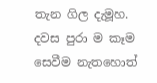තැන ගිල දැමූහ. දවස පුරා ම කෑම සෙවීම නැතහොත්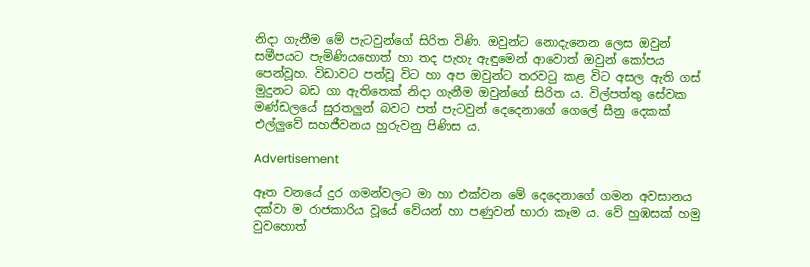නිදා ගැනීම මේ පැටවුන්ගේ සිරිත විණි. ඔවුන්ට නොදැනෙන ලෙස ඔවුන් සමීපයට පැමිණියහොත් හා තද පැහැ ඇඳුමෙන් ආවොත් ඔවුන් කෝපය පෙන්වූහ. විඩාවට පත්වූ විට හා අප ඔවුන්ට තරවටු කළ විට අසල ඇති ගස් මුදුනට බඩ ගා ඇතිතෙක් නිදා ගැනීම ඔවුන්ගේ සිරිත ය. විල්පත්තු සේවක මණ්ඩලයේ සුරතලුන් බවට පත් පැටවුන් දෙදෙනාගේ ගෙලේ සීනු දෙකක් එල්ලුවේ සහජීවනය හුරුවනු පිණිස ය.

Advertisement

ඈත වනයේ දුර ගමන්වලට මා හා එක්වන මේ දෙදෙනාගේ ගමන අවසානය දක්වා ම රාජකාරිය වූයේ වේයන් හා පණුවන් භාරා කෑම ය. වේ හුඹසක් හමු වුවහොත්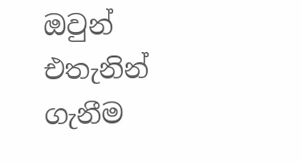ඔවුන් එතැනින් ගැනීම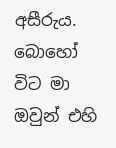අසීරුය. බොහෝ විට මා ඔවුන් එහි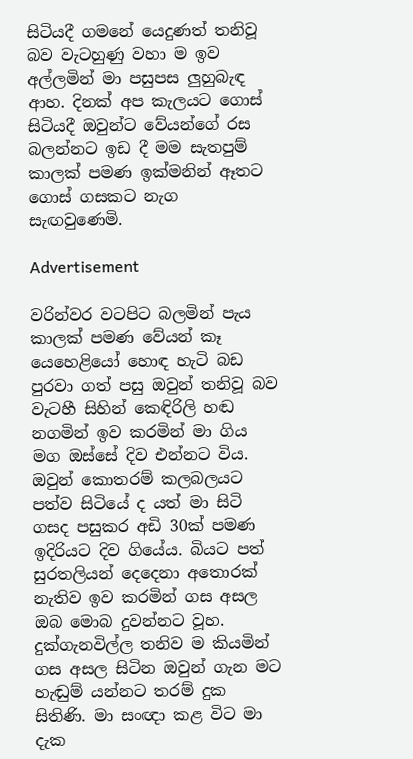සිටියදී ගමනේ යෙදුණත් තනිවූ බව වැටහුණු වහා ම ඉව අල්ලමින් මා පසුපස ලුහුබැඳ ආහ. දිනක් අප කැලයට ගොස් සිටියදී ඔවුන්ට වේයන්ගේ රස බලන්නට ඉඩ දී මම සැතපුම් කාලක් පමණ ඉක්මනින් ඈතට ගොස් ගසකට නැග සැඟවුණෙමි.

Advertisement

වරින්වර වටපිට බලමින් පැය කාලක් පමණ වේයන් කෑ යෙහෙළියෝ හොඳ හැටි බඩ පුරවා ගත් පසු ඔවුන් තනිවූ බව වැටහී සිහින් කෙඳිරිලි හඬ නගමින් ඉව කරමින් මා ගිය මග ඔස්සේ දිව එන්නට විය. ඔවුන් කොතරම් කලබලයට පත්ව සිටියේ ද යත් මා සිටි ගසද පසුකර අඩි 30ක් පමණ ඉදිරියට දිව ගියේය. බියට පත් සුරතලියන් දෙදෙනා අතොරක් නැතිව ඉව කරමින් ගස අසල ඔබ මොබ දුවන්නට වූහ. දුක්ගැනවිල්ල තනිව ම කියමින් ගස අසල සිටින ඔවුන් ගැන මට හැඬුම් යන්නට තරම් දුක සිතිණි. මා සංඥා කළ විට මා දැක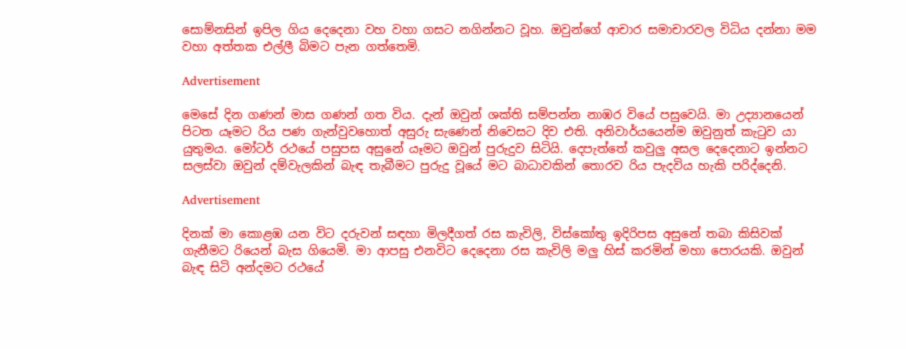සොම්නසින් ඉපිල ගිය දෙදෙනා වහ වහා ගසට නගින්නට වූහ. ඔවුන්ගේ ආචාර සමාචාරවල විධිය දන්නා මම වහා අත්තක එල්ලී බිමට පැන ගත්තෙමි.

Advertisement

මෙසේ දින ගණන් මාස ගණන් ගත විය. දැන් ඔවුන් ශක්ති සම්පන්න නාඹර වියේ පසුවෙයි. මා උද්‍යානයෙන් පිටත යෑමට රිය පණ ගැන්වුවහොත් අසුරු සැණෙන් නිවෙසට දිව එති. අනිවාර්යයෙන්ම ඔවුනුත් කැටුව යා යුතුමය. මෝටර් රථයේ පසුපස අසුනේ යෑමට ඔවුන් පුරුදුව සිටියි. දෙපැත්තේ කවුලු අසල දෙදෙනාට ඉන්නට සලස්වා ඔවුන් දම්වැලකින් බැඳ තැබීමට පුරුදු වූයේ මට බාධාවකින් තොරව රිය පැදවිය හැකි පරිද්දෙනි.

Advertisement

දිනක් මා කොළඹ යන විට දරුවන් සඳහා මිලදීගත් රස කැවිලි, විස්කෝතු ඉදිරිපස අසුනේ තබා කිසිවක් ගැනීමට රියෙන් බැස ගියෙමි. මා ආපසු එනවිට දෙදෙනා රස කැවිලි මලු හිස් කරමින් මහා පොරයකි. ඔවුන් බැඳ සිටි අන්දමට රථයේ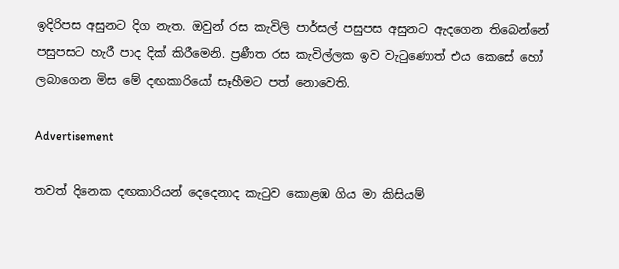ඉදිරිපස අසුනට දිග නැත. ඔවුන් රස කැවිලි පාර්සල් පසුපස අසුනට ඇදගෙන තිබෙන්නේ පසුපසට හැරී පාද දික් කිරීමෙනි. ප්‍රණීත රස කැවිල්ලක ඉව වැටුණොත් එය කෙසේ හෝ ලබාගෙන මිස මේ දඟකාරියෝ සෑහීමට පත් නොවෙති.

Advertisement

තවත් දිනෙක දඟකාරියන් දෙදෙනාද කැටුව කොළඹ ගිය මා කිසියම්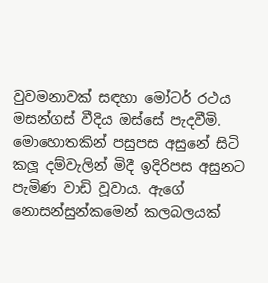වුවමනාවක් සඳහා මෝටර් රථය මසන්ගස් වීදිය ඔස්සේ පැදවීමි. මොහොතකින් පසුපස අසුනේ සිටි කලූ දම්වැලින් මිදී ඉදිරිපස අසුනට පැමිණ වාඩි වූවාය. ඇගේ නොසන්සුන්කමෙන් කලබලයක්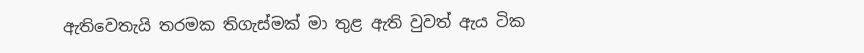ඇතිවෙතැයි තරමක තිගැස්මක් මා තුළ ඇති වුවත් ඇය ටික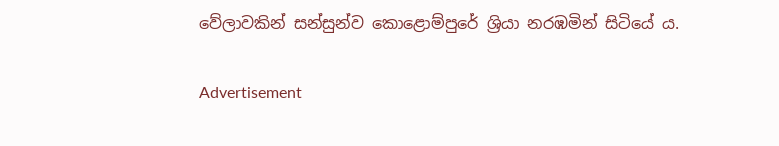වේලාවකින් සන්සුන්ව කොළොම්පුරේ ශ්‍රියා නරඹමින් සිටියේ ය.

Advertisement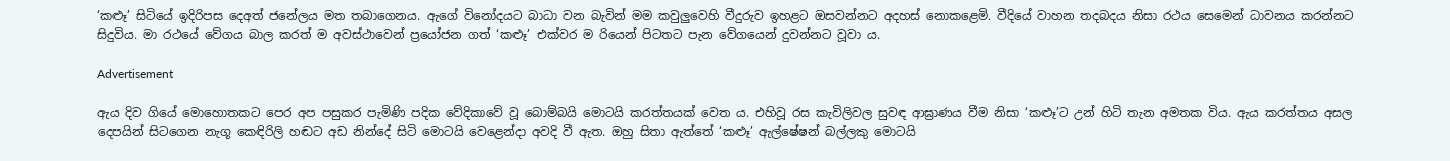‘කළූ’ සිටියේ ඉදිරිපස දෙඅත් ජනේලය මත තබාගෙනය. ඇගේ විනෝදයට බාධා වන බැවින් මම කවුලුවෙහි වීදුරුව ඉහළට ඔසවන්නට අදහස් නොකළෙමි. වීදියේ වාහන තදබදය නිසා රථය සෙමෙන් ධාවනය කරන්නට සිදුවිය. මා රථයේ වේගය බාල කරත් ම අවස්ථාවෙන් ප්‍රයෝජන ගත් ‘කළූ’ එක්වර ම රියෙන් පිටතට පැන වේගයෙන් දුවන්නට වූවා ය.

Advertisement

ඇය දිව ගියේ මොහොතකට පෙර අප පසුකර පැමිණි පදික වේදිකාවේ වූ බොම්බයි මොටයි කරත්තයක් වෙත ය. එහිවූ රස කැවිලිවල සුවඳ ආඝ්‍රාණය වීම නිසා ‘කළූ’ට උන් හිටි තැන අමතක විය. ඇය කරත්තය අසල දෙපයින් සිටගෙන නැගූ කෙඳිරිලි හඬට අඩ නින්දේ සිටි මොටයි වෙළෙන්දා අවදි වී ඇත. ඔහු සිතා ඇත්තේ ‘කළූ’ ඇල්ෂේෂන් බල්ලකු මොටයි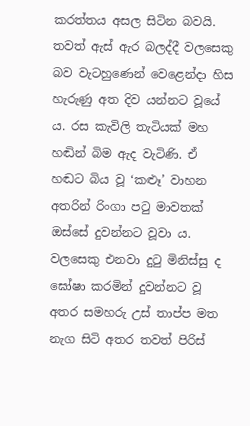කරත්තය අසල සිටින බවයි. තවත් ඇස් ඇර බලද්දී වලසෙකු බව වැටහුණෙන් වෙළෙන්දා හිස හැරුණු අත දිව යන්නට වූයේ ය. රස කැවිලි තැටියක් මහ හඬින් බිම ඇද වැටිණි. ඒ හඬට බිය වූ ‘කළූ’ වාහන අතරින් රිංගා පටු මාවතක් ඔස්සේ දුවන්නට වූවා ය. වලසෙකු එනවා දුටු මිනිස්සු ද ඝෝෂා කරමින් දුවන්නට වූ අතර සමහරු උස් තාප්ප මත නැග සිටි අතර තවත් පිරිස්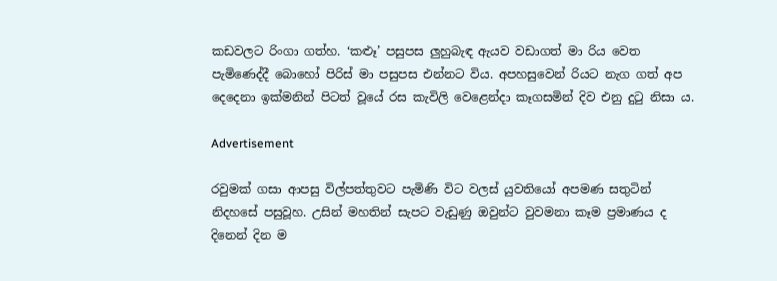කඩවලට රිංගා ගත්හ. ‘කළූ’ පසුපස ලුහුබැඳ ඇයව වඩාගත් මා රිය වෙත පැමිණෙද්දී බොහෝ පිරිස් මා පසුපස එන්නට විය. අපහසුවෙන් රියට නැග ගත් අප දෙදෙනා ඉක්මනින් පිටත් වූයේ රස කැවිලි වෙළෙන්දා කෑගසමින් දිව එනු දුටු නිසා ය.

Advertisement

රවුමක් ගසා ආපසු විල්පත්තුවට පැමිණි විට වලස් යුවතියෝ අපමණ සතුටින් නිදහසේ පසුවූහ. උසින් මහතින් සැපට වැඩුණු ඔවුන්ට වුවමනා කෑම ප්‍රමාණය ද දිනෙන් දින ම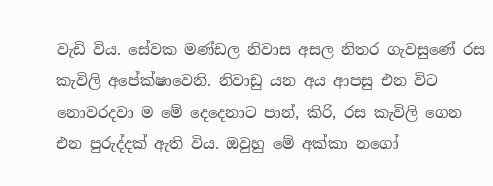වැඩි විය. සේවක මණ්ඩල නිවාස අසල නිතර ගැවසුණේ රස කැවිලි අපේක්ෂාවෙනි. නිවාඩු යන අය ආපසු එන විට නොවරදවා ම මේ දෙදෙනාට පාන්, කිරි, රස කැවිලි ගෙන එන පුරුද්දක් ඇති විය. ඔවුහු මේ අක්කා නගෝ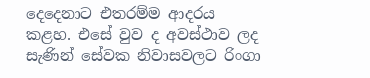දෙදෙනාට එතරම්ම ආදරය කළහ. එසේ වුව ද අවස්ථාව ලද සැණින් සේවක නිවාසවලට රිංගා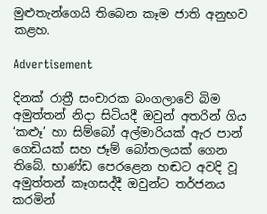මුළුතැන්ගෙයි තිබෙන කෑම ජාති අනුභව කළහ.

Advertisement

දිනක් රාත්‍රී සංචාරක බංගලාවේ බිම අමුත්තන් නිදා සිටියදී ඔවුන් අතරින් ගිය ‘කළූ’ හා සිම්බෝ අල්මාරියක් ඇර පාන් ගෙඩියක් සහ ජෑම් බෝතලයක් ගෙන තිබේ. භාණ්ඩ පෙරළෙන හඬට අවදි වූ අමුත්තන් කෑගසද්දී ඔවුන්ට තර්ජනය කරමින්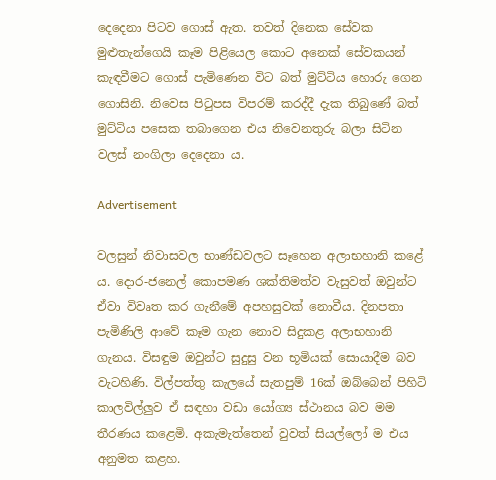දෙදෙනා පිටව ගොස් ඇත. තවත් දිනෙක සේවක මුළුතැන්ගෙයි කෑම පිළියෙල කොට අනෙක් සේවකයන් කැඳවීමට ගොස් පැමිණෙන විට බත් මුට්ටිය හොරු ගෙන ගොසිනි. නිවෙස පිටුපස විපරම් කරද්දී දැක තිබුණේ බත් මුට්ටිය පසෙක තබාගෙන එය නිවෙනතුරු බලා සිටින වලස් නංගිලා දෙදෙනා ය.

Advertisement

වලසුන් නිවාසවල භාණ්ඩවලට සෑහෙන අලාභහානි කළේ ය. දොර-ජනෙල් කොපමණ ශක්තිමත්ව වැසුවත් ඔවුන්ට ඒවා විවෘත කර ගැනීමේ අපහසුවක් නොවීය. දිනපතා පැමිණිලි ආවේ කෑම ගැන නොව සිදුකළ අලාභහානි ගැනය. විසඳුම ඔවුන්ට සුදුසු වන භූමියක් සොයාදීම බව වැටහිණි. විල්පත්තු කැලයේ සැතපුම් 16ක් ඔබ්බෙන් පිහිටි කාලවිල්ලුව ඒ සඳහා වඩා යෝග්‍ය ස්ථානය බව මම තීරණය කළෙමි. අකැමැත්තෙන් වුවත් සියල්ලෝ ම එය අනුමත කළහ.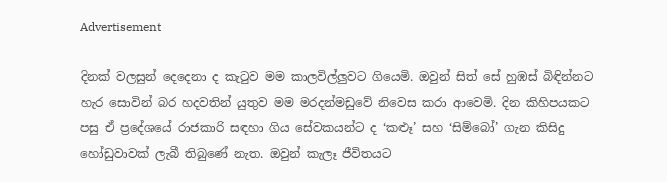Advertisement

දිනක් වලසුන් දෙදෙනා ද කැටුව මම කාලවිල්ලුවට ගියෙමි. ඔවුන් සිත් සේ හුඹස් බිඳින්නට හැර සොවින් බර හදවතින් යුතුව මම මරදන්මඩුවේ නිවෙස කරා ආවෙමි. දින කිහිපයකට පසු ඒ ප්‍රදේශයේ රාජකාරි සඳහා ගිය සේවකයන්ට ද ‘කළූ’ සහ ‘සිම්බෝ’ ගැන කිසිදු හෝඩුවාවක් ලැබී තිබුණේ නැත. ඔවුන් කැලෑ ජීවිතයට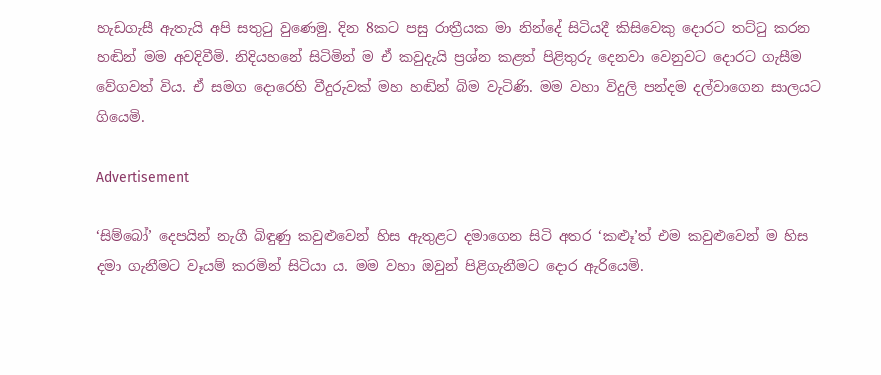හැඩගැසී ඇතැයි අපි සතුටු වුණෙමු. දින 8කට පසු රාත්‍රීයක මා නින්දේ සිටියදී කිසිවෙකු ‍දොරට තට්ටු කරන හඬින් මම අවදිවීමි. නිදියහනේ සිටිමින් ම ඒ කවුදැයි ප්‍රශ්න කළත් පිළිතුරු දෙනවා වෙනුවට ‍දොරට ගැසීම වේගවත් විය. ඒ සමග ‍දොරෙහි වීදුරුවක් මහ හඬින් බිම වැටිණි. මම වහා විදුලි පන්දම දල්වාගෙන සාලයට ගියෙමි.

Advertisement

‘සිම්බෝ’ දෙපයින් නැගී බිඳුණු කවුළුවෙන් හිස ඇතුළට දමාගෙන සිටි අතර ‘කළූ’ත් එම කවුළුවෙන් ම හිස දමා ගැනීමට වෑයම් කරමින් සිටියා ය. මම වහා ඔවුන් පිළිගැනීමට ‍දොර ඇරියෙමි.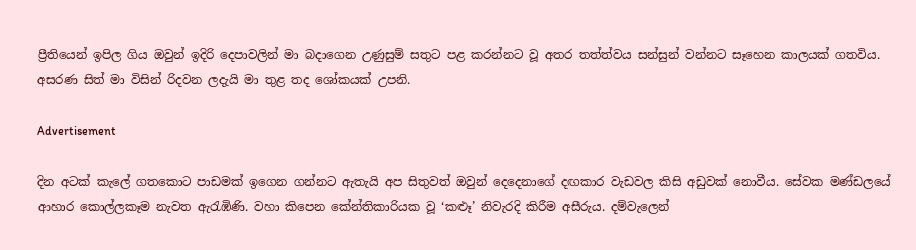ප්‍රීතියෙන් ඉපිල ගිය ඔවුන් ඉදිරි දෙපාවලින් මා බදාගෙන උණුසුම් සතුට පළ කරන්නට වූ අතර තත්ත්වය සන්සුන් වන්නට සෑහෙන කාලයක් ගතවිය. අසරණ සිත් මා විසින් රිදවන ලදැයි මා තුළ තද ශෝකයක් උපනි.

Advertisement

දින අටක් කැලේ ගතකොට පාඩමක් ඉගෙන ගන්නට ඇතැයි අප සිතුවත් ඔවුන් දෙදෙනාගේ දඟකාර වැඩවල කිසි අඩුවක් නොවීය. සේවක මණ්ඩලයේ ආහාර කොල්ලකෑම නැවත ඇරැඹිණි. වහා කිපෙන කේන්තිකාරියක වූ ‘කළූ’ නිවැරදි කිරීම අසීරුය. දම්වැලෙන්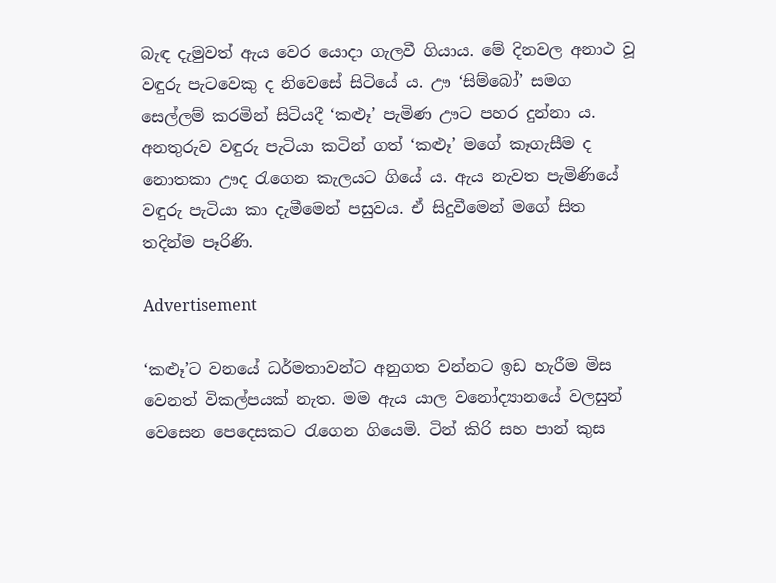බැඳ දැමුවත් ඇය වෙර යොදා ගැලවී ගියාය. මේ දිනවල අනාථ වූ වඳුරු පැටවෙකු ද නිවෙසේ සිටියේ ය. ඌ ‘සිම්බෝ’ සමග සෙල්ලම් කරමින් සිටියදී ‘කළූ’ පැමිණ ඌට පහර දුන්නා ය. අනතුරුව වඳුරු පැටියා කටින් ගත් ‘කළූ’ මගේ කෑගැසීම ද නොතකා ඌද රැගෙන කැලයට ගියේ ය. ඇය නැවත පැමිණියේ වඳුරු පැටියා කා දැමීමෙන් පසුවය. ඒ සිදුවීමෙන් මගේ සිත තදින්ම පෑරිණි.

Advertisement

‘කළූ’ට වනයේ ධර්මතාවන්ට අනුගත වන්නට ඉඩ හැරීම මිස වෙනත් විකල්පයක් නැත. මම ඇය යාල වනෝද්‍යානයේ වලසුන් වෙසෙන පෙදෙසකට රැගෙන ගියෙමි. ටින් කිරි සහ පාන් කුස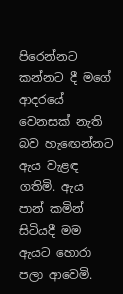පිරෙන්නට කන්නට දී මගේ ආදරයේ වෙනසක් නැති බව හැඟෙන්නට ඇය වැළඳ ගතිමි. ඇය පාන් කමින් සිටියදී මම ඇයට හොරා පලා ආවෙමි.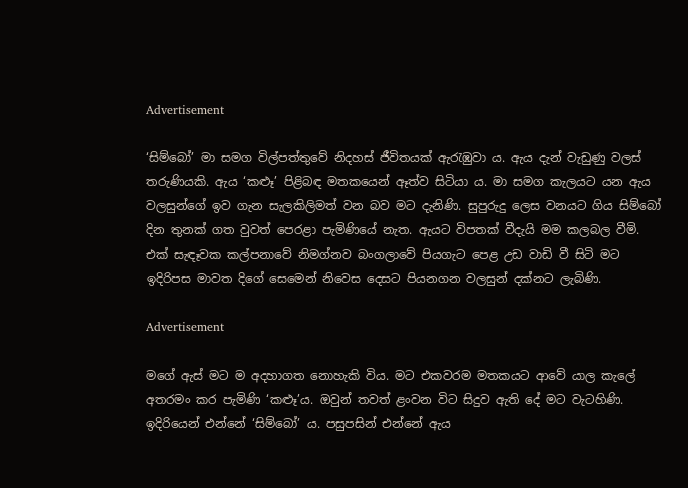Advertisement

‘සිම්බෝ’ මා සමග විල්පත්තුවේ නිදහස් ජීවිතයක් ඇරැඹුවා ය. ඇය දැන් වැඩුණු වලස් තරුණියකි. ඇය ‘කළූ’ පිළිබඳ මතකයෙන් ඈත්ව සිටියා ය. මා සමග කැලයට යන ඇය වලසුන්ගේ ඉව ගැන සැලකිලිමත් වන බව මට දැනිණි. සුපුරුදු ලෙස වනයට ගිය සිම්බෝ දින තුනක් ගත වුවත් පෙරළා පැමිණියේ නැත. ඇයට විපතක් වීදැයි මම කලබල වීමි. එක් සැඳෑවක කල්පනාවේ නිමග්නව බංගලාවේ පියගැට පෙළ උඩ වාඩි වී සිටි මට ඉදිරිපස මාවත දිගේ සෙමෙන් නිවෙස දෙසට පියනගන වලසුන් දක්නට ලැබිණි.

Advertisement

මගේ ඇස් මට ම අදහාගත නොහැකි විය. මට එකවරම මතකයට ආවේ යාල කැලේ අතරමං කර පැමිණි ‘කළූ’ය. ඔවුන් තවත් ළංවන විට සිදුව ඇති දේ මට වැටහිණි. ඉදිරියෙන් එන්නේ ‘සිම්බෝ’ ය. පසුපසින් එන්නේ ඇය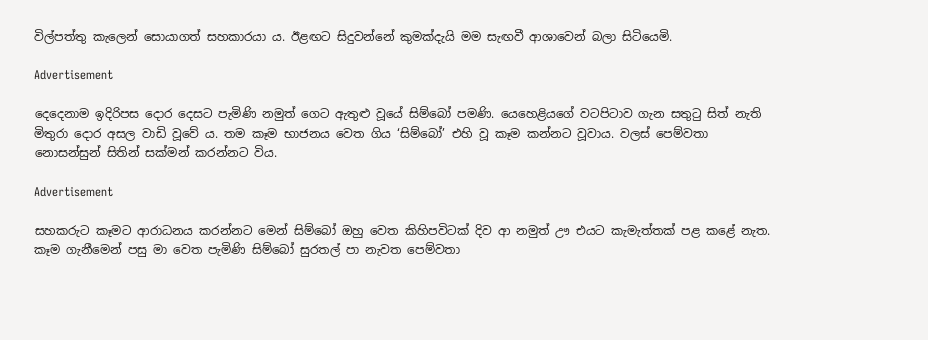විල්පත්තු කැලෙන් සොයාගත් සහකාරයා ය. ඊළඟට සිදුවන්නේ කුමක්දැයි මම සැඟවී ආශාවෙන් බලා සිටියෙමි.

Advertisement

දෙදෙනාම ඉදිරිපස ‍දොර දෙසට පැමිණි නමුත් ගෙට ඇතුළු වූයේ සිම්බෝ පමණි. යෙහෙළියගේ වටපිටාව ගැන සතුටු සිත් නැති මිතුරා ‍දොර අසල වාඩි වූවේ ය. තම කෑම භාජනය වෙත ගිය ‘සිම්බෝ’ එහි වූ කෑම කන්නට වූවාය. වලස් පෙම්වතා නොසන්සුන් සිතින් සක්මන් කරන්නට විය.

Advertisement

සහකරුට කෑමට ආරාධනය කරන්නට මෙන් සිම්බෝ ඔහු වෙත කිහිපවිටක් දිව ආ නමුත් ඌ එයට කැමැත්තක් පළ කළේ නැත. කෑම ගැනීමෙන් පසු මා වෙත පැමිණි සිම්බෝ සුරතල් පා නැවත පෙම්වතා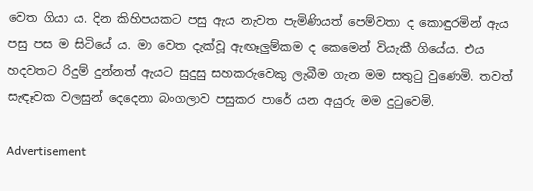වෙත ගියා ය. දින කිහිපයකට පසු ඇය නැවත පැමිණියත් පෙම්වතා ද කොඳුරමින් ඇය පසු පස ම සිටියේ ය. මා වෙත දැක්වූ ඇඟෑලුම්කම ද කෙමෙන් වියැකී ගියේය. එය හදවතට රිදුම් දුන්නත් ඇයට සුදුසු සහකරුවෙකු ලැබීම ගැන මම සතුටු වුණෙමි. තවත් සැඳෑවක වලසුන් දෙදෙනා බංගලාව පසුකර පාරේ යන අයුරු මම දුටුවෙමි.

Advertisement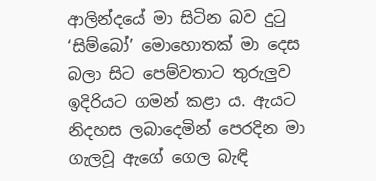ආලින්දයේ මා සිටින බව දුටු ‘සිම්බෝ’ මොහොතක් මා දෙස බලා සිට පෙම්වතාට තුරුලුව ඉදිරියට ගමන් කළා ය. ඇයට නිදහස ලබාදෙමින් පෙරදින මා ගැලවූ ඇගේ ගෙල බැඳි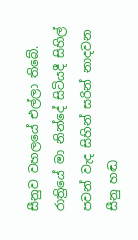සීනුව වහලයේ එල්ලා තිබේ. රාත්‍රියේ මා නින්දේ සිටියදී සිහිල් පවන් වැද සිහින් සරින් නාදවන සීනු හඬ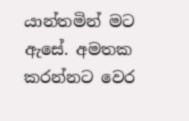යාන්තමින් මට ඇසේ. අමතක කරන්නට වෙර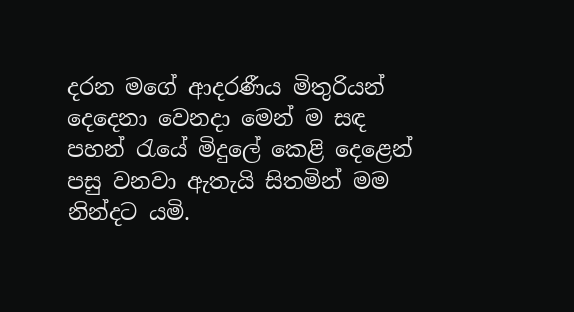දරන මගේ ආදරණීය මිතුරියන් දෙදෙනා වෙනදා මෙන් ම සඳ පහන් රැයේ මිදුලේ කෙළි දෙළෙන් පසු වනවා ඇතැයි සිතමින් මම නින්දට යමි.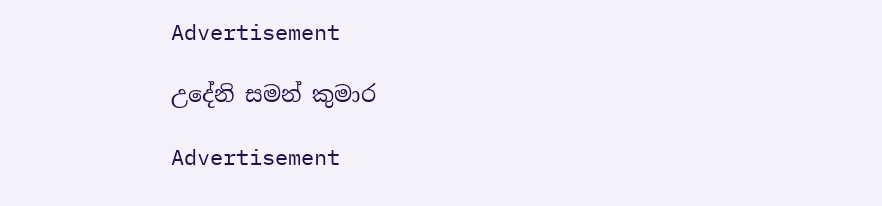Advertisement

උදේනි සමන් කුමාර

Advertisement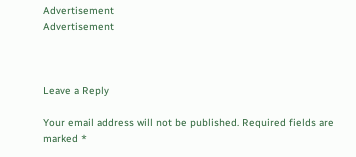Advertisement
Advertisement



Leave a Reply

Your email address will not be published. Required fields are marked *